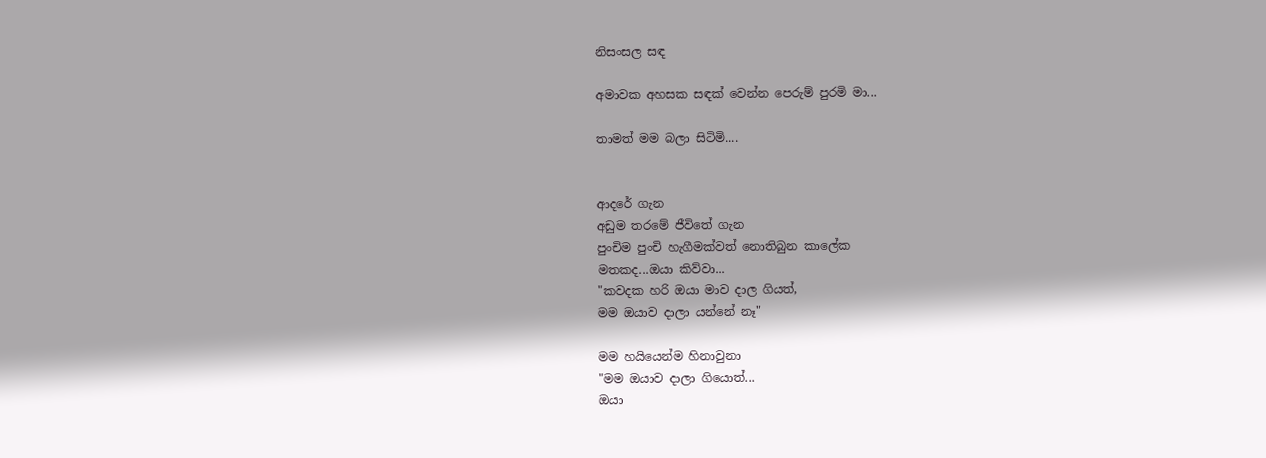නිසංසල සඳ

අමාවක අහසක සඳක් වෙන්න පෙරුම් පුරමි මා...

තාමත් මම බලා සිටිමි....


ආදරේ ගැන
අඩුම තරමේ ජීවිතේ ගැන
පුංචිම පුංචි හැගීමක්වත් නොතිබුන කාලේක
මතකද...ඔයා කිව්වා...
"කවදක හරි ඔයා මාව දාල ගියත්,
මම ඔයාව දාලා යන්නේ නෑ"

මම හයියෙන්ම හිනාවුනා
"මම ඔයාව දාලා ගියොත්...
ඔයා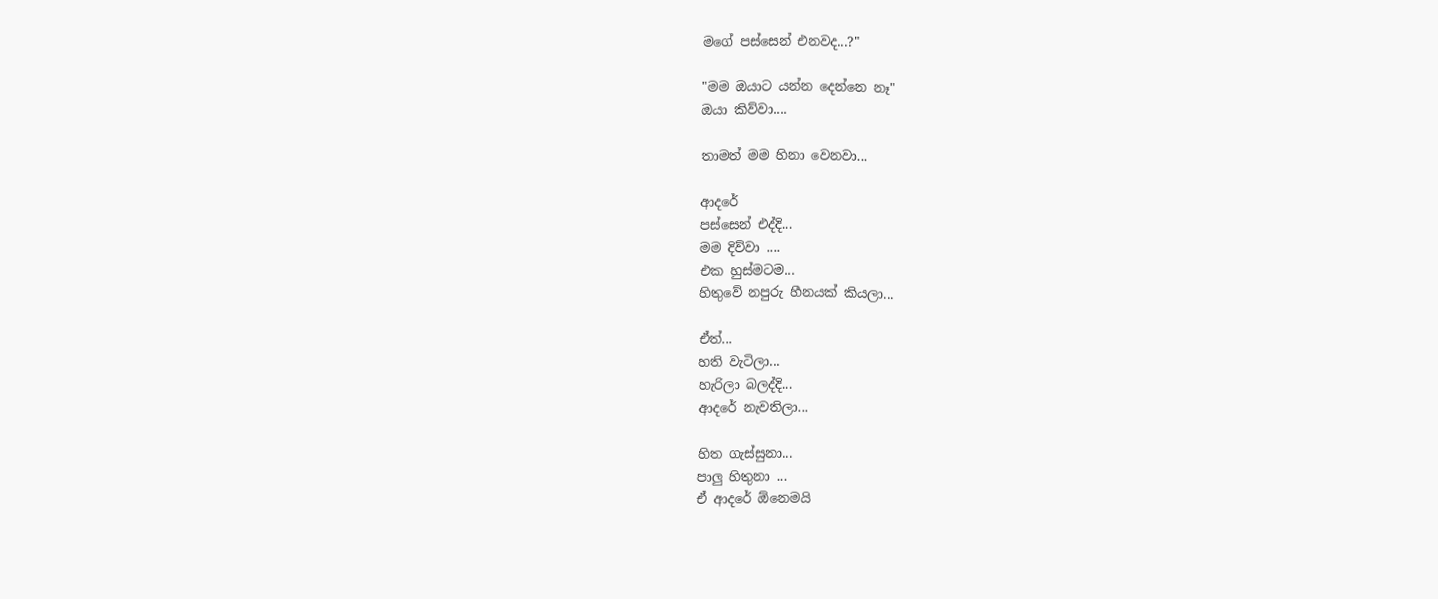මගේ පස්සෙන් එනවද...?"

"මම ඔයාට යන්න දෙන්නෙ නෑ"
ඔයා කිව්වා....

තාමත් මම හිනා වෙනවා...

ආදරේ
පස්සෙන් එද්දි...
මම දිව්වා ....
එක හුස්මටම...
හිතුවේ නපුරු හීනයක් කියලා...

ඒත්...
හති වැටිලා...
හැරිලා බලද්දි...
ආදරේ නැවතිලා...

හිත ගැස්සුනා...
පාලු හිතුනා ...
ඒ ආදරේ ඕනෙමයි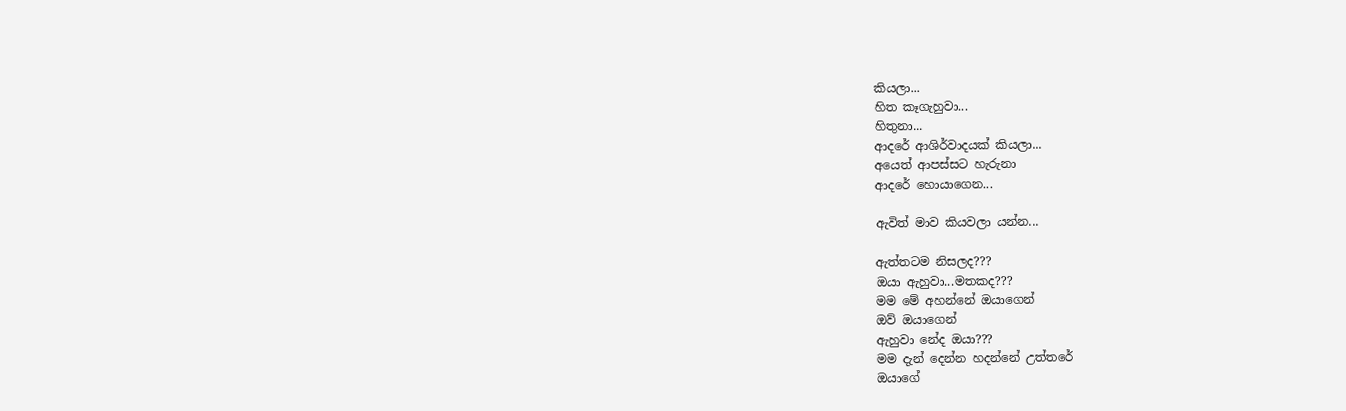කියලා...
හිත කෑගැහුවා...
හිතුනා...
ආදරේ ආශිර්වාදයක් කියලා...
අයෙත් ආපස්සට හැරුනා
ආදරේ හොයාගෙන...

ඇවිත් මාව කියවලා යන්න...

ඇත්තටම නිසලද???
ඔයා ඇහුවා...මතකද???
මම මේ අහන්නේ ඔයාගෙන්
ඔව් ඔයාගෙන්
ඇහුවා නේද ඔයා???
මම දැන් දෙන්න හදන්නේ උත්තරේ
ඔයාගේ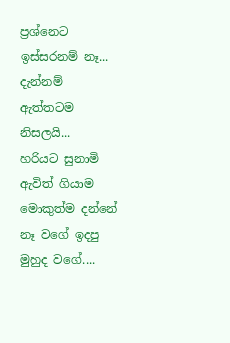ප්‍රශ්නෙට
ඉස්සරනම් නෑ...
දැන්නම් ඇත්තටම නිසලයි...
හරියට සුනාමි ඇවිත් ගියාම
මොකුත්ම දන්නේ නෑ වගේ ඉදපු
මුහුද වගේ....